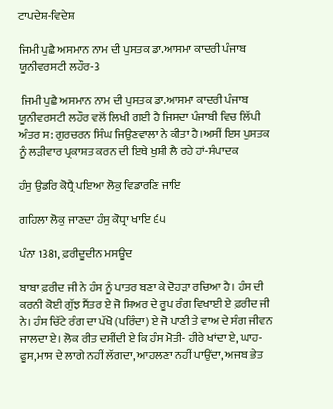ਟਾਪਦੇਸ਼-ਵਿਦੇਸ਼

ਜਿਮੀ ਪੁਛੈ ਅਸਮਾਨ ਨਾਮ ਦੀ ਪੁਸਤਕ ਡਾ.ਆਸਮਾ ਕਾਦਰੀ ਪੰਜਾਬ ਯੂਨੀਵਰਸਟੀ ਲਹੌਰ-3

 ਜਿਮੀ ਪੁਛੈ ਅਸਮਾਨ ਨਾਮ ਦੀ ਪੁਸਤਕ ਡਾ.ਆਸਮਾ ਕਾਦਰੀ ਪੰਜਾਬ ਯੂਨੀਵਰਸਟੀ ਲਹੌਰ ਵਲੋਂ ਲਿਖੀ ਗਈ ਹੈ ਜਿਸਦਾ ਪੰਜਾਬੀ ਵਿਚ ਲਿੱਪੀ ਅੰਤਰ ਸ: ਗੁਰਚਰਨ ਸਿੰਘ ਜਿਉਣਵਾਲਾ ਨੇ ਕੀਤਾ ਹੈ।ਅਸੀਂ ਇਸ ਪੁਸਤਕ ਨੂੰ ਲੜੀਵਾਰ ਪ੍ਰਕਾਸ਼ਤ ਕਰਨ ਦੀ ਇਥੇ ਖੁਸ਼ੀ ਲੈ ਰਹੇ ਹਾਂ-ਸੰਪਾਦਕ

ਹੰਸੁ ਉਡਰਿ ਕੋਧ੍ਰੈ ਪਇਆ ਲੋਕੁ ਵਿਡਾਰਣਿ ਜਾਇ

ਗਹਿਲਾ ਲੋਕੁ ਜਾਣਦਾ ਹੰਸੁ ਕੋਧ੍ਰਾ ਖਾਇ ੬੫

ਪੰਨਾ 1381, ਫ਼ਰੀਦੂਦੀਨ ਮਸਊਦ

ਬਾਬਾ ਫ਼ਰੀਦ ਜੀ ਨੇ ਹੰਸ ਨੂੰ ਪਾਤਰ ਬਣਾ ਕੇ ਦੋਹੜਾ ਰਚਿਆ ਹੈ। ਹੰਸ ਦੀ ਕਰਨੀ ਕੋਈ ਗੁੱਝ ਸੈਂਤਰ ਏ ਜੋ ਸ਼ਿਅਰ ਦੇ ਰੂਪ ਰੰਗ ਵਿਖਾਈ ਏ ਫ਼ਰੀਦ ਜੀ ਨੇ। ਹੰਸ ਚਿੱਟੇ ਰੰਗ ਦਾ ਪੱਖੋ (ਪਰਿੰਦਾ) ਏ ਜੋ ਪਾਣੀ ਤੇ ਵਾਅ ਦੇ ਸੰਗ ਜੀਵਨ ਜਾਲਦਾ ਏ। ਲੋਕ ਰੀਤ ਦਸੀਂਦੀ ਏ ਕਿ ਹੰਸ ਮੋਤੀ- ਹੀਰੇ ਖਾਂਦਾ ਏ, ਘਾਹ-ਫੂਸ,ਮਾਸ ਦੇ ਲਾਗੇ ਨਹੀਂ ਲੱਗਦਾ, ਆਹਲਣਾ ਨਹੀਂ ਪਾਉਂਦਾ, ਅਜਬ ਭੇਤ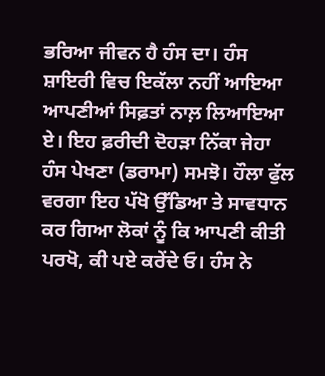ਭਰਿਆ ਜੀਵਨ ਹੈ ਹੰਸ ਦਾ। ਹੰਸ ਸ਼ਾਇਰੀ ਵਿਚ ਇਕੱਲਾ ਨਹੀਂ ਆਇਆ ਆਪਣੀਆਂ ਸਿਫ਼ਤਾਂ ਨਾਲ਼ ਲਿਆਇਆ ਏ। ਇਹ ਫ਼ਰੀਦੀ ਦੋਹੜਾ ਨਿੱਕਾ ਜੇਹਾ ਹੰਸ ਪੇਖਣਾ (ਡਰਾਮਾ) ਸਮਝੋ। ਹੌਲਾ ਫੁੱਲ ਵਰਗਾ ਇਹ ਪੱਖੋ ਉੱਡਿਆ ਤੇ ਸਾਵਧਾਨ ਕਰ ਗਿਆ ਲੋਕਾਂ ਨੂੰ ਕਿ ਆਪਣੀ ਕੀਤੀ ਪਰਖੋ, ਕੀ ਪਏ ਕਰੇਂਦੇ ਓ। ਹੰਸ ਨੇ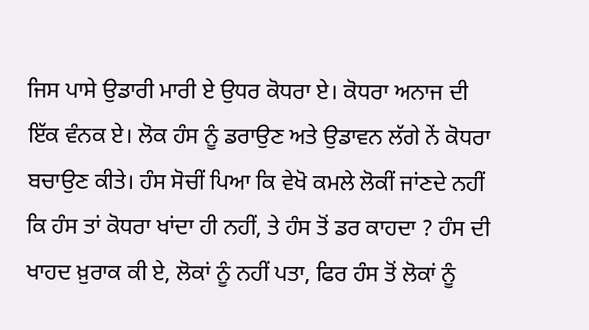ਜਿਸ ਪਾਸੇ ਉਡਾਰੀ ਮਾਰੀ ਏ ਉਧਰ ਕੋਧਰਾ ਏ। ਕੋਧਰਾ ਅਨਾਜ ਦੀ ਇੱਕ ਵੰਨਕ ਏ। ਲੋਕ ਹੰਸ ਨੂੰ ਡਰਾਉਣ ਅਤੇ ਉਡਾਵਨ ਲੱਗੇ ਨੇਂ ਕੋਧਰਾ ਬਚਾਉਣ ਕੀਤੇ। ਹੰਸ ਸੋਚੀਂ ਪਿਆ ਕਿ ਵੇਖੋ ਕਮਲੇ ਲੋਕੀਂ ਜਾਂਣਦੇ ਨਹੀਂ ਕਿ ਹੰਸ ਤਾਂ ਕੋਧਰਾ ਖਾਂਦਾ ਹੀ ਨਹੀਂ, ਤੇ ਹੰਸ ਤੋਂ ਡਰ ਕਾਹਦਾ ? ਹੰਸ ਦੀ ਖਾਹਦ ਖ਼ੁਰਾਕ ਕੀ ਏ, ਲੋਕਾਂ ਨੂੰ ਨਹੀਂ ਪਤਾ, ਫਿਰ ਹੰਸ ਤੋਂ ਲੋਕਾਂ ਨੂੰ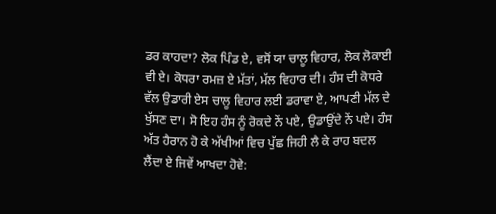ਡਰ ਕਾਹਦਾ? ਲੋਕ ਪਿੰਡ ਏ, ਵਸੋਂ ਯਾ ਚਾਲੂ ਵਿਹਾਰ, ਲੋਕ ਲੋਕਾਈ ਵੀ ਏ। ਕੋਧਰਾ ਰਮਜ਼ ਏ ਮੱਤਾਂ, ਮੱਲ ਵਿਹਾਰ ਦੀ। ਹੰਸ ਦੀ ਕੋਧਰੇ ਵੱਲ ਉਡਾਰੀ ਏਸ ਚਾਲੂ ਵਿਹਾਰ ਲਈ ਡਰਾਵਾ ਏ, ਆਪਣੀ ਮੱਲ ਦੇ ਖੁੱਸਣ ਦਾ। ਸੋ ਇਹ ਹੰਸ ਨੂੰ ਰੋਕਦੇ ਨੇਂ ਪਏ, ਉਡਾਉਂਦੇ ਨੇਂ ਪਏ। ਹੰਸ ਅੱਤ ਹੈਰਾਨ ਹੋ ਕੇ ਅੱਖੀਆਂ ਵਿਚ ਪੁੱਛ ਜਿਹੀ ਲੈ ਕੇ ਰਾਹ ਬਦਲ ਲੈਂਦਾ ਏ ਜਿਵੇਂ ਆਖਦਾ ਹੋਵੇ: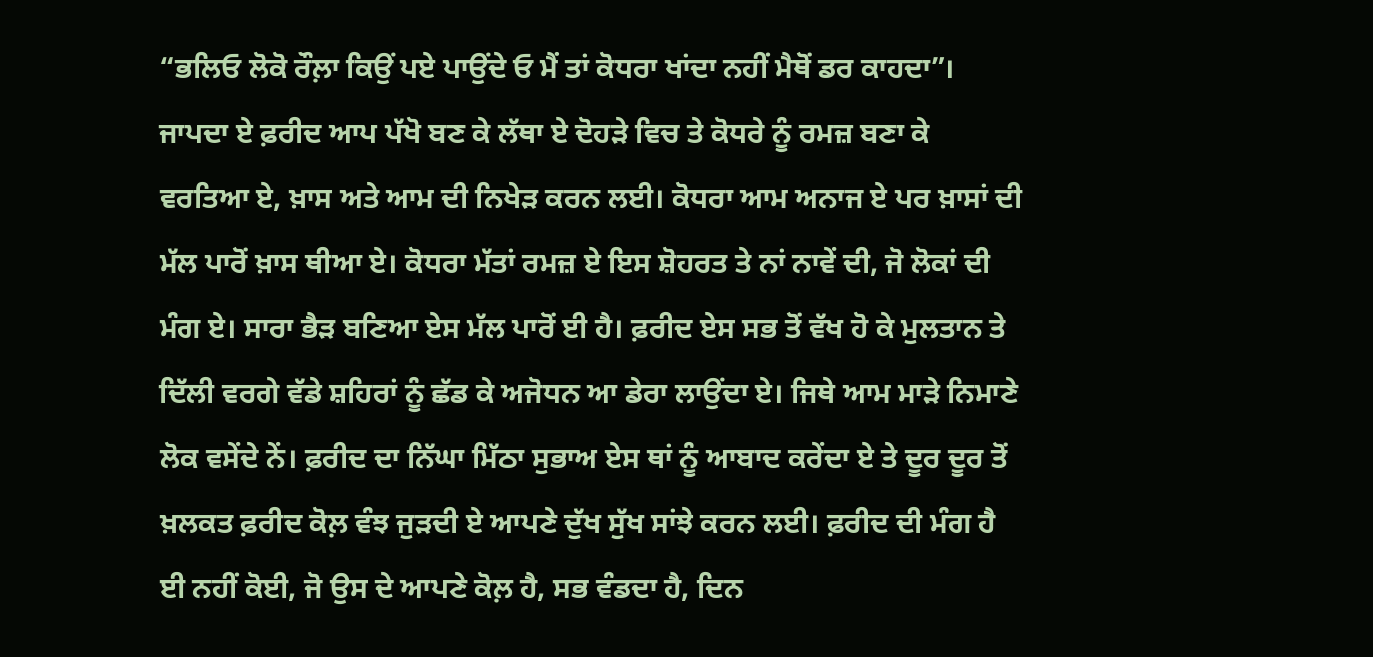“ਭਲਿਓ ਲੋਕੋ ਰੌਲ਼ਾ ਕਿਉਂ ਪਏ ਪਾਉਂਦੇ ਓ ਮੈਂ ਤਾਂ ਕੋਧਰਾ ਖਾਂਦਾ ਨਹੀਂ ਮੈਥੋਂ ਡਰ ਕਾਹਦਾ”। ਜਾਪਦਾ ਏ ਫ਼ਰੀਦ ਆਪ ਪੱਖੋ ਬਣ ਕੇ ਲੱਥਾ ਏ ਦੋਹੜੇ ਵਿਚ ਤੇ ਕੋਧਰੇ ਨੂੰ ਰਮਜ਼ ਬਣਾ ਕੇ ਵਰਤਿਆ ਏ, ਖ਼ਾਸ ਅਤੇ ਆਮ ਦੀ ਨਿਖੇੜ ਕਰਨ ਲਈ। ਕੋਧਰਾ ਆਮ ਅਨਾਜ ਏ ਪਰ ਖ਼ਾਸਾਂ ਦੀ ਮੱਲ ਪਾਰੋਂ ਖ਼ਾਸ ਥੀਆ ਏ। ਕੋਧਰਾ ਮੱਤਾਂ ਰਮਜ਼ ਏ ਇਸ ਸ਼ੋਹਰਤ ਤੇ ਨਾਂ ਨਾਵੇਂ ਦੀ, ਜੋ ਲੋਕਾਂ ਦੀ ਮੰਗ ਏ। ਸਾਰਾ ਭੈੜ ਬਣਿਆ ਏਸ ਮੱਲ ਪਾਰੋਂ ਈ ਹੈ। ਫ਼ਰੀਦ ਏਸ ਸਭ ਤੋਂ ਵੱਖ ਹੋ ਕੇ ਮੁਲਤਾਨ ਤੇ ਦਿੱਲੀ ਵਰਗੇ ਵੱਡੇ ਸ਼ਹਿਰਾਂ ਨੂੰ ਛੱਡ ਕੇ ਅਜੋਧਨ ਆ ਡੇਰਾ ਲਾਉਂਦਾ ਏ। ਜਿਥੇ ਆਮ ਮਾੜੇ ਨਿਮਾਣੇ ਲੋਕ ਵਸੇਂਦੇ ਨੇਂ। ਫ਼ਰੀਦ ਦਾ ਨਿੱਘਾ ਮਿੱਠਾ ਸੁਭਾਅ ਏਸ ਥਾਂ ਨੂੰ ਆਬਾਦ ਕਰੇਂਦਾ ਏ ਤੇ ਦੂਰ ਦੂਰ ਤੋਂ ਖ਼ਲਕਤ ਫ਼ਰੀਦ ਕੋਲ਼ ਵੰਝ ਜੁੜਦੀ ਏ ਆਪਣੇ ਦੁੱਖ ਸੁੱਖ ਸਾਂਝੇ ਕਰਨ ਲਈ। ਫ਼ਰੀਦ ਦੀ ਮੰਗ ਹੈ ਈ ਨਹੀਂ ਕੋਈ, ਜੋ ਉਸ ਦੇ ਆਪਣੇ ਕੋਲ਼ ਹੈ, ਸਭ ਵੰਡਦਾ ਹੈ, ਦਿਨ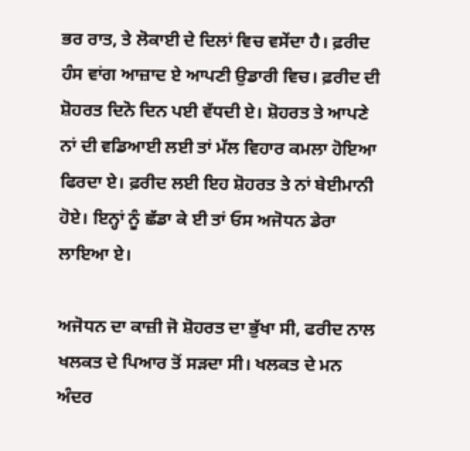ਭਰ ਰਾਤ, ਤੇ ਲੋਕਾਈ ਦੇ ਦਿਲਾਂ ਵਿਚ ਵਸੇਂਦਾ ਹੈ। ਫ਼ਰੀਦ ਹੰਸ ਵਾਂਗ ਆਜ਼ਾਦ ਏ ਆਪਣੀ ਉਡਾਰੀ ਵਿਚ। ਫ਼ਰੀਦ ਦੀ ਸ਼ੋਹਰਤ ਦਿਨੋ ਦਿਨ ਪਈ ਵੱਧਦੀ ਏ। ਸ਼ੋਹਰਤ ਤੇ ਆਪਣੇ ਨਾਂ ਦੀ ਵਡਿਆਈ ਲਈ ਤਾਂ ਮੱਲ ਵਿਹਾਰ ਕਮਲਾ ਹੋਇਆ ਫਿਰਦਾ ਏ। ਫ਼ਰੀਦ ਲਈ ਇਹ ਸ਼ੋਹਰਤ ਤੇ ਨਾਂ ਬੇਈਮਾਨੀ ਹੋਏ। ਇਨ੍ਹਾਂ ਨੂੰ ਛੱਡਾ ਕੇ ਈ ਤਾਂ ਓਸ ਅਜੋਧਨ ਡੇਰਾ ਲਾਇਆ ਏ।

ਅਜੋਧਨ ਦਾ ਕਾਜ਼ੀ ਜੋ ਸ਼ੋਹਰਤ ਦਾ ਭੁੱਖਾ ਸੀ, ਫਰੀਦ ਨਾਲ ਖਲਕਤ ਦੇ ਪਿਆਰ ਤੋਂ ਸੜਦਾ ਸੀ। ਖਲਕਤ ਦੇ ਮਨ ਅੰਦਰ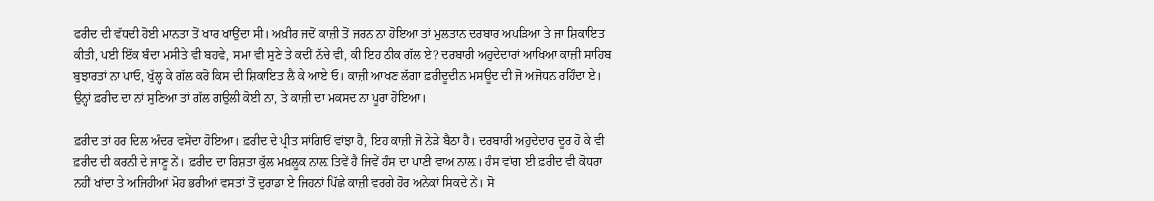ਫਰੀਦ ਦੀ ਵੱਧਦੀ ਹੋਈ ਮਾਨਤਾ ਤੋਂ ਖਾਰ ਖਾਉਂਦਾ ਸੀ। ਅਖ਼ੀਰ ਜਦੋਂ ਕਾਜ਼ੀ ਤੋਂ ਜਰਨ ਨਾ ਹੋਇਆ ਤਾਂ ਮੁਲਤਾਨ ਦਰਬਾਰ ਅਪੜਿਆ ਤੇ ਜਾ ਸ਼ਿਕਾਇਤ ਕੀਤੀ, ਪਈ ਇੱਕ ਬੰਦਾ ਮਸੀਤੇ ਵੀ ਬਹਵੇ, ਸਮਾ ਵੀ ਸੁਣੇ ਤੇ ਕਦੀਂ ਨੱਚੇ ਵੀ, ਕੀ ਇਹ ਠੀਕ ਗੱਲ ਏ? ਦਰਬਾਰੀ ਅਹੁਦੇਦਾਰਾਂ ਆਖਿਆ ਕਾਜ਼ੀ ਸਾਹਿਬ ਬੁਝਾਰਤਾਂ ਨਾ ਪਾਓ, ਖੁੱਲ੍ਹ ਕੇ ਗੱਲ ਕਰੋ ਕਿਸ ਦੀ ਸ਼ਿਕਾਇਤ ਲੈ ਕੇ ਆਏ ਓ। ਕਾਜ਼ੀ ਆਖਣ ਲੱਗਾ ਫ਼ਰੀਦੂਦੀਨ ਮਸਊਦ ਦੀ ਜੋ ਅਜੋਧਨ ਰਹਿੰਦਾ ਏ। ਉਨ੍ਹਾਂ ਫ਼ਰੀਦ ਦਾ ਨਾਂ ਸੁਣਿਆ ਤਾਂ ਗੱਲ ਗਉਲੀ ਕੋਈ ਨਾ, ਤੇ ਕਾਜ਼ੀ ਦਾ ਮਕਸਦ ਨਾ ਪੂਰਾ ਹੋਇਆ।

ਫ਼ਰੀਦ ਤਾਂ ਹਰ ਦਿਲ ਅੰਦਰ ਵਸੇਂਦਾ ਹੋਇਆ। ਫ਼ਰੀਦ ਦੇ ਪ੍ਰੀਤ ਸਾਂਗਿਓਂ ਵਾਂਝਾ ਹੈ, ਇਹ ਕਾਜ਼ੀ ਜੋ ਨੇੜੇ ਬੈਠਾ ਹੈ। ਦਰਬਾਰੀ ਅਹੁਦੇਦਾਰ ਦੂਰ ਹੋ ਕੇ ਵੀ ਫ਼ਰੀਦ ਦੀ ਕਰਨੀ ਦੇ ਜਾਣੂ ਨੇਂ। ਫ਼ਰੀਦ ਦਾ ਰਿਸ਼ਤਾ ਕੁੱਲ ਮਖ਼ਲੂਕ ਨਾਲ਼ ਤਿਵੇਂ ਹੈ ਜਿਵੇਂ ਹੰਸ ਦਾ ਪਾਣੀ ਵਾਅ ਨਾਲ਼। ਹੰਸ ਵਾਂਗ ਈ ਫ਼ਰੀਦ ਵੀ ਕੋਧਰਾ ਨਹੀਂ ਖਾਂਦਾ ਤੇ ਅਜਿਹੀਆਂ ਮੋਹ ਭਰੀਆਂ ਵਸਤਾਂ ਤੋਂ ਦੁਰਾਡਾ ਏ ਜਿਹਨਾਂ ਪਿੱਛੇ ਕਾਜ਼ੀ ਵਰਗੇ ਹੋਰ ਅਨੇਕਾਂ ਸਿਕਦੇ ਨੇਂ। ਸੋ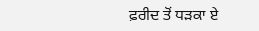ਫ਼ਰੀਦ ਤੋਂ ਧੜਕਾ ਏ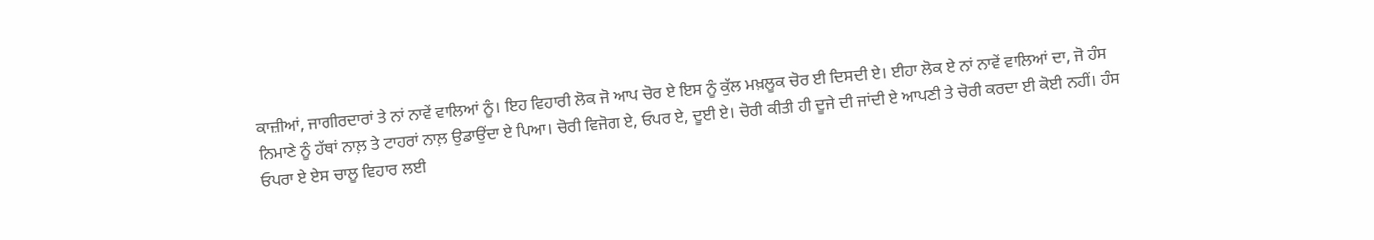ਕਾਜ਼ੀਆਂ, ਜਾਗੀਰਦਾਰਾਂ ਤੇ ਨਾਂ ਨਾਵੇਂ ਵਾਲਿਆਂ ਨੂੰ। ਇਹ ਵਿਹਾਰੀ ਲੋਕ ਜੋ ਆਪ ਚੋਰ ਏ ਇਸ ਨੂੰ ਕੁੱਲ ਮਖ਼ਲੂਕ ਚੋਰ ਈ ਦਿਸਦੀ ਏ। ਈਹਾ ਲੋਕ ਏ ਨਾਂ ਨਾਵੇਂ ਵਾਲਿਆਂ ਦਾ, ਜੋ ਹੰਸ ਨਿਮਾਣੇ ਨੂੰ ਹੱਥਾਂ ਨਾਲ਼ ਤੇ ਟਾਹਰਾਂ ਨਾਲ਼ ਉਡਾਉਂਦਾ ਏ ਪਿਆ। ਚੋਰੀ ਵਿਜੋਗ ਏ, ਓਪਰ ਏ, ਦੂਈ ਏ। ਚੋਰੀ ਕੀਤੀ ਹੀ ਦੂਜੇ ਦੀ ਜਾਂਦੀ ਏ ਆਪਣੀ ਤੇ ਚੋਰੀ ਕਰਦਾ ਈ ਕੋਈ ਨਹੀਂ। ਹੰਸ ਓਪਰਾ ਏ ਏਸ ਚਾਲੂ ਵਿਹਾਰ ਲਈ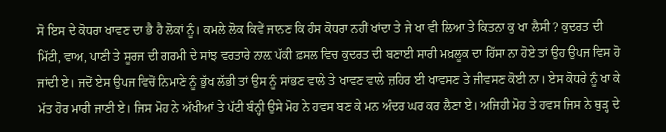ਸੋ ਇਸ ਦੇ ਕੋਧਰਾ ਖਾਵਣ ਦਾ ਭੈ ਹੈ ਲੋਕਾਂ ਨੂੰ। ਕਮਲੇ ਲੋਕ ਕਿਵੇਂ ਜਾਨਣ ਕਿ ਹੰਸ ਕੋਧਰਾ ਨਹੀਂ ਖਾਂਦਾ ਤੇ ਜੇ ਖਾ ਵੀ ਲਿਆ ਤੇ ਕਿਤਨਾ ਕੁ ਖਾ ਲੈਸੀ ? ਕੁਦਰਤ ਦੀ ਮਿੱਟੀ, ਵਾਅ, ਪਾਣੀ ਤੇ ਸੂਰਜ ਦੀ ਗਰਮੀ ਦੇ ਸਾਂਝ ਵਰਤਾਰੇ ਨਾਲ਼ ਪੱਕੀ ਫ਼ਸਲ ਵਿਚ ਕੁਦਰਤ ਦੀ ਬਣਾਈ ਸਾਰੀ ਮਖ਼ਲੂਕ ਦਾ ਹਿੱਸਾ ਨਾ ਹੋਏ ਤਾਂ ਉਹ ਉਪਜ ਵਿਸ ਹੋ ਜਾਂਦੀ ਏ। ਜਦੋਂ ਏਸ ਉਪਜ ਵਿਚੋਂ ਨਿਮਾਣੇ ਨੂੰ ਭੁੱਖ ਲੱਭੀ ਤਾਂ ਉਸ ਨੂੰ ਸਾਂਭਣ ਵਾਲੇ ਤੇ ਖਾਵਣ ਵਾਲੇ ਜ਼ਹਿਰ ਈ ਖਾਵਸਣ ਤੇ ਜੀਵਸਣ ਕੋਈ ਨਾ। ਏਸ ਕੋਧਰੇ ਨੂੰ ਖਾ ਕੇ ਮੱਤ ਹੋਰ ਮਾਰੀ ਜਾਣੀ ਏ। ਜਿਸ ਮੋਹ ਨੇ ਅੱਖੀਆਂ ਤੇ ਪੱਟੀ ਬੰਨ੍ਹੀ ਉਸੇ ਮੋਹ ਨੇ ਹਵਸ ਬਣ ਕੇ ਮਨ ਅੰਦਰ ਘਰ ਕਰ ਲੈਣਾ ਏ। ਅਜਿਹੀ ਮੋਹ ਤੇ ਹਵਸ ਜਿਸ ਨੇ ਥੁੜ੍ਹ ਦੇ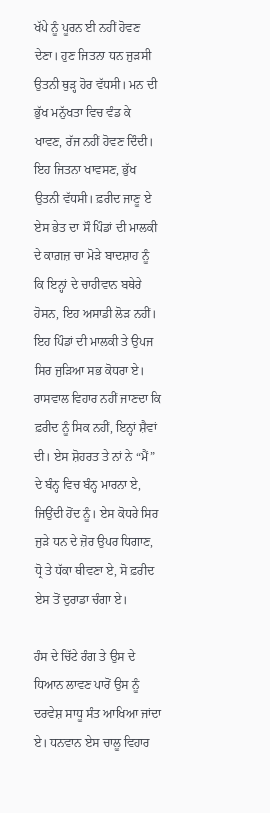ਖੱਪੇ ਨੂੰ ਪੂਰਨ ਈ ਨਹੀਂ ਹੋਵਣ ਦੇਣਾ। ਹੁਣ ਜਿਤਨਾ ਧਨ ਜੁੜਸੀ ਉਤਨੀ ਥੁੜ੍ਹ ਹੋਰ ਵੱਧਸੀ। ਮਨ ਦੀ ਭੁੱਖ ਮਨੁੱਖਤਾ ਵਿਚ ਵੰਡ ਕੇ ਖਾਵਣ, ਰੱਜ ਨਹੀਂ ਹੋਵਣ ਦਿੰਦੀ। ਇਹ ਜਿਤਨਾ ਖਾਵਸਣ, ਭੁੱਖ ਉਤਨੀ ਵੱਧਸੀ। ਫ਼ਰੀਦ ਜਾਣੂ ਏ ਏਸ ਭੇਤ ਦਾ ਸੌ ਪਿੰਡਾਂ ਦੀ ਮਾਲਕੀ ਦੇ ਕਾਗ਼ਜ਼ ਚਾ ਮੋੜੇ ਬਾਦਸ਼ਾਹ ਨੂੰ ਕਿ ਇਨ੍ਹਾਂ ਦੇ ਚਾਹੀਵਾਨ ਬਥੇਰੇ ਹੋਸਨ, ਇਹ ਅਸਾਡੀ ਲੋੜ ਨਹੀਂ। ਇਹ ਪਿੰਡਾਂ ਦੀ ਮਾਲਕੀ ਤੇ ਉਪਜ ਸਿਰ ਜੁੜਿਆ ਸਭ ਕੋਧਰਾ ਏ। ਰਾਸਵਾਲ ਵਿਹਾਰ ਨਹੀਂ ਜਾਣਦਾ ਕਿ ਫ਼ਰੀਦ ਨੂੰ ਸਿਕ ਨਹੀਂ, ਇਨ੍ਹਾਂ ਸ਼ੈਵਾਂ ਦੀ। ਏਸ ਸ਼ੋਹਰਤ ਤੇ ਨਾਂ ਨੇ “ਮੈਂ” ਦੇ ਬੰਨ੍ਹ ਵਿਚ ਬੰਨ੍ਹ ਮਾਰਨਾ ਏ, ਜਿਉਂਦੀ ਹੋਂਦ ਨੂੰ। ਏਸ ਕੋਧਰੇ ਸਿਰ ਜੁੜੇ ਧਨ ਦੇ ਜ਼ੋਰ ਉਪਰ ਧਿਗਾਣ, ਧ੍ਰੋ ਤੇ ਧੱਕਾ ਥੀਵਣਾ ਏ, ਸੋ ਫ਼ਰੀਦ ਏਸ ਤੋਂ ਦੁਰਾਡਾ ਚੰਗਾ ਏ।

ਹੰਸ ਦੇ ਚਿੱਟੇ ਰੰਗ ਤੇ ਉਸ ਦੇ ਧਿਆਨ ਲਾਵਣ ਪਾਰੋਂ ਉਸ ਨੂੰ ਦਰਵੇਸ਼ ਸਾਧੂ ਸੰਤ ਆਖਿਆ ਜਾਂਦਾ ਏ। ਧਨਵਾਨ ਏਸ ਚਾਲੂ ਵਿਹਾਰ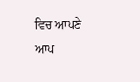ਵਿਚ ਆਪਣੇ ਆਪ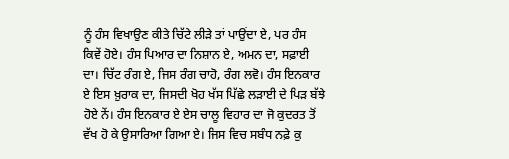ਨੂੰ ਹੰਸ ਵਿਖਾਉਣ ਕੀਤੇ ਚਿੱਟੇ ਲੀੜੇ ਤਾਂ ਪਾਉਂਦਾ ਏ, ਪਰ ਹੰਸ ਕਿਵੇਂ ਹੋਏ। ਹੰਸ ਪਿਆਰ ਦਾ ਨਿਸ਼ਾਨ ਏ, ਅਮਨ ਦਾ, ਸਫ਼ਾਈ ਦਾ। ਚਿੱਟ ਰੰਗ ਏ, ਜਿਸ ਰੰਗ ਚਾਹੋ, ਰੰਗ ਲਵੋ। ਹੰਸ ਇਨਕਾਰ ਏ ਇਸ ਖ਼ੁਰਾਕ ਦਾ, ਜਿਸਦੀ ਖੋਹ ਖੱਸ ਪਿੱਛੇ ਲੜਾਈ ਦੇ ਪਿੜ ਬੱਝੇ ਹੋਏ ਨੇਂ। ਹੰਸ ਇਨਕਾਰ ਏ ਏਸ ਚਾਲੂ ਵਿਹਾਰ ਦਾ ਜੋ ਕੁਦਰਤ ਤੋਂ ਵੱਖ ਹੋ ਕੇ ਉਸਾਰਿਆ ਗਿਆ ਏ। ਜਿਸ ਵਿਚ ਸਬੰਧ ਨਫ਼ੇ ਕੁ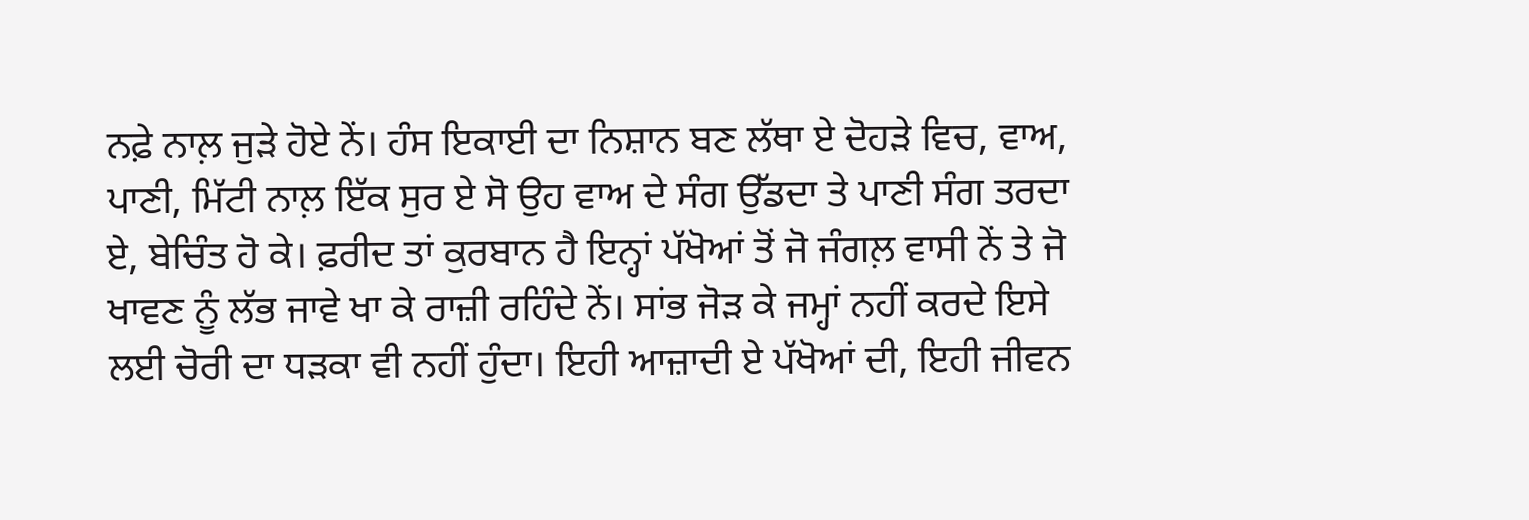ਨਫ਼ੇ ਨਾਲ਼ ਜੁੜੇ ਹੋਏ ਨੇਂ। ਹੰਸ ਇਕਾਈ ਦਾ ਨਿਸ਼ਾਨ ਬਣ ਲੱਥਾ ਏ ਦੋਹੜੇ ਵਿਚ, ਵਾਅ, ਪਾਣੀ, ਮਿੱਟੀ ਨਾਲ਼ ਇੱਕ ਸੁਰ ਏ ਸੋ ਉਹ ਵਾਅ ਦੇ ਸੰਗ ਉੱਡਦਾ ਤੇ ਪਾਣੀ ਸੰਗ ਤਰਦਾ ਏ, ਬੇਚਿੰਤ ਹੋ ਕੇ। ਫ਼ਰੀਦ ਤਾਂ ਕੁਰਬਾਨ ਹੈ ਇਨ੍ਹਾਂ ਪੱਖੋਆਂ ਤੋਂ ਜੋ ਜੰਗਲ਼ ਵਾਸੀ ਨੇਂ ਤੇ ਜੋ ਖਾਵਣ ਨੂੰ ਲੱਭ ਜਾਵੇ ਖਾ ਕੇ ਰਾਜ਼ੀ ਰਹਿੰਦੇ ਨੇਂ। ਸਾਂਭ ਜੋੜ ਕੇ ਜਮ੍ਹਾਂ ਨਹੀਂ ਕਰਦੇ ਇਸੇ ਲਈ ਚੋਰੀ ਦਾ ਧੜਕਾ ਵੀ ਨਹੀਂ ਹੁੰਦਾ। ਇਹੀ ਆਜ਼ਾਦੀ ਏ ਪੱਖੋਆਂ ਦੀ, ਇਹੀ ਜੀਵਨ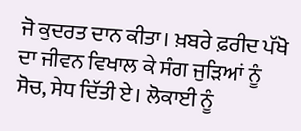ਜੋ ਕੁਦਰਤ ਦਾਨ ਕੀਤਾ। ਖ਼ਬਰੇ ਫ਼ਰੀਦ ਪੱਖੋ ਦਾ ਜੀਵਨ ਵਿਖਾਲ ਕੇ ਸੰਗ ਜੁੜਿਆਂ ਨੂੰ ਸੋਚ, ਸੇਧ ਦਿੱਤੀ ਏ। ਲੋਕਾਈ ਨੂੰ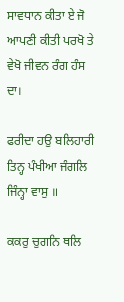ਸਾਵਧਾਨ ਕੀਤਾ ਏ ਜੋ ਆਪਣੀ ਕੀਤੀ ਪਰਖੋ ਤੇ ਵੇਖੋ ਜੀਵਨ ਰੰਗ ਹੰਸ ਦਾ।

ਫਰੀਦਾ ਹਉ ਬਲਿਹਾਰੀ ਤਿਨ੍ਹ ਪੰਖੀਆ ਜੰਗਲਿ ਜਿੰਨ੍ਹਾ ਵਾਸੁ ॥

ਕਕਰੁ ਚੁਗਨਿ ਥਲਿ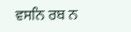ਵਸਨਿ ਰਬ ਨ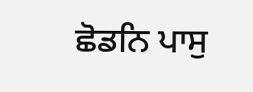ਛੋਡਨਿ ਪਾਸੁ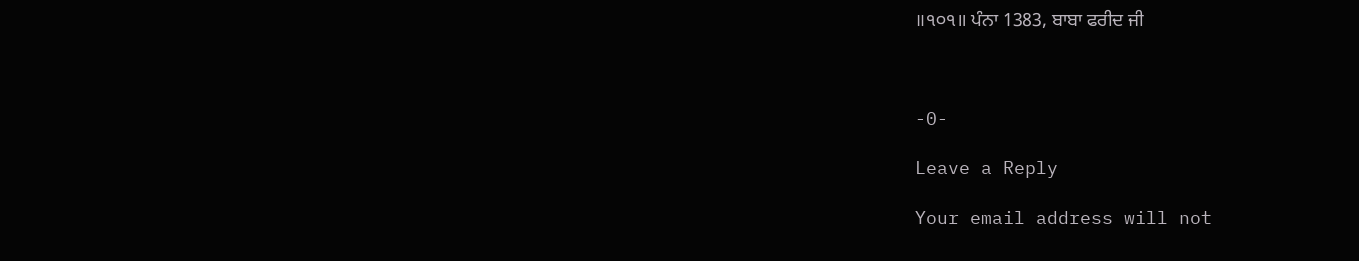॥੧੦੧॥ ਪੰਨਾ 1383, ਬਾਬਾ ਫਰੀਦ ਜੀ



-0-

Leave a Reply

Your email address will not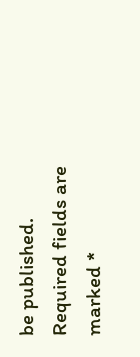be published. Required fields are marked *